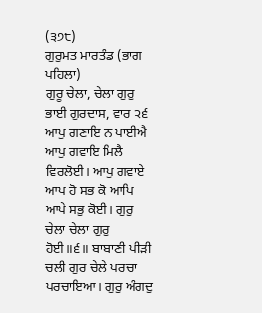(੩੭੮)
ਗੁਰੁਮਤ ਮਾਰਤੰਡ (ਭਾਗ ਪਹਿਲਾ)
ਗੁਰੂ ਚੇਲਾ, ਚੇਲਾ ਗੁਰੁ ਭਾਈ ਗੁਰਦਾਸ, ਵਾਰ ੨੬ ਆਪੁ ਗਣਾਇ ਨ ਪਾਈਐ ਆਪੁ ਗਵਾਇ ਮਿਲੈ ਵਿਰਲੋਈ। ਆਪੁ ਗਵਾਏ ਆਪ ਹੋ ਸਭ ਕੋ ਆਪਿ ਆਪੇ ਸਭੁ ਕੋਈ। ਗੁਰੁ ਚੇਲਾ ਚੇਲਾ ਗੁਰੁ ਹੋਈ॥੬॥ ਬਾਬਾਣੀ ਪੀੜੀ ਚਲੀ ਗੁਰ ਚੇਲੇ ਪਰਚਾ ਪਰਚਾਇਆ। ਗੁਰੁ ਅੰਗਦੁ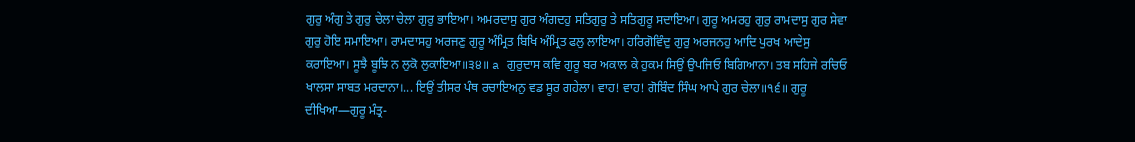ਗੁਰੁ ਅੰਗੁ ਤੇ ਗੁਰੁ ਚੇਲਾ ਚੇਲਾ ਗੁਰੁ ਭਾਇਆ। ਅਮਰਦਾਸੁ ਗੁਰ ਅੰਗਦਹੁ ਸਤਿਗੁਰੁ ਤੇ ਸਤਿਗੁਰੂ ਸਦਾਇਆ। ਗੁਰੂ ਅਮਰਹੁ ਗੁਰੁ ਰਾਮਦਾਸੁ ਗੁਰ ਸੇਵਾ ਗੁਰੁ ਹੋਇ ਸਮਾਇਆ। ਰਾਮਦਾਸਹੁ ਅਰਜਣੁ ਗੁਰੂ ਅੰਮ੍ਰਿਤ ਬਿਖਿ ਅੰਮ੍ਰਿਤ ਫਲੁ ਲਾਇਆ। ਹਰਿਗੋਵਿੰਦੁ ਗੁਰੁ ਅਰਜਨਹੁ ਆਦਿ ਪੁਰਖ ਆਦੇਸੁ ਕਰਾਇਆ। ਸੂਝੈ ਬੂਝਿ ਨ ਲੁਕੋ ਲੁਕਾਇਆ॥੩੪॥ a ਗੁਰੁਦਾਸ ਕਵਿ ਗੁਰੂ ਬਰ ਅਕਾਲ ਕੇ ਹੁਕਮ ਸਿਉਂ ਉਪਜਿਓ ਬਿਗਿਆਨਾ। ਤਬ ਸਹਿਜੇ ਰਚਿਓ ਖਾਲਸਾ ਸਾਬਤ ਮਰਦਾਨਾ।... ਇਉਂ ਤੀਸਰ ਪੰਥ ਰਚਾਇਅਨੁ ਵਡ ਸੂਰ ਗਹੇਲਾ। ਵਾਹ! ਵਾਹ! ਗੋਬਿੰਦ ਸਿੰਘ ਆਪੇ ਗੁਰ ਚੇਲਾ॥੧੬॥ ਗੁਰੂ ਦੀਖਿਆ—ਗੁਰੂ ਮੰਤ੍ਰ-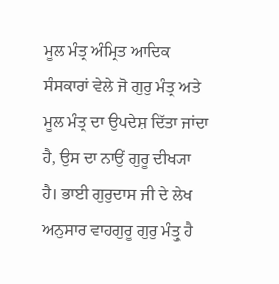ਮੂਲ ਮੰਤ੍ਰ ਅੰਮ੍ਰਿਤ ਆਦਿਕ ਸੰਸਕਾਰਾਂ ਵੇਲੇ ਜੋ ਗੁਰੁ ਮੰਤ੍ਰ ਅਤੇ ਮੂਲ ਮੰਤ੍ਰ ਦਾ ਉਪਦੇਸ਼ ਦਿੱਤਾ ਜਾਂਦਾ ਹੈ, ਉਸ ਦਾ ਨਾਉਂ ਗੁਰੂ ਦੀਖ੍ਯਾ ਹੈ। ਭਾਈ ਗੁਰੁਦਾਸ ਜੀ ਦੇ ਲੇਖ ਅਨੁਸਾਰ ਵਾਹਗੁਰੂ ਗੁਰੁ ਮੰਤ੍ਰੁ ਹੈ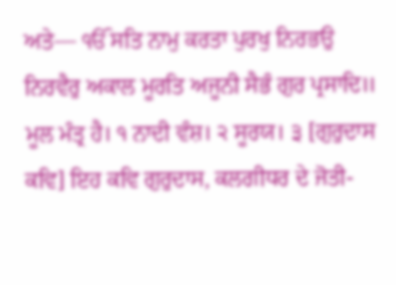ਅਤੇ— ੴ ਸਤਿ ਨਾਮੁ ਕਰਤਾ ਪੁਰਖੁ ਨਿਰਭਉ ਨਿਰਵੈਰੁ ਅਕਾਲ ਮੂਰਤਿ ਅਜੂਨੀ ਸੈਭੰ ਗੁਰ ਪ੍ਰਸਾਦਿ॥ ਮੂਲ ਮੰਤ੍ਰ ਹੈ। ੧ ਨਾਦੀ ਵੰਸ਼। ੨ ਸੂਰਯ। ੩ [ਗੁਰੁਦਾਸ ਕਵਿ] ਇਹ ਕਵਿ ਗੁਰੁਦਾਸ, ਕਲਗੀਧਰ ਦੇ ਜੋਤੀ-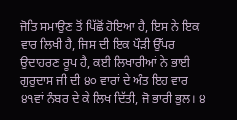ਜੋਤਿ ਸਮਾਉਣ ਤੋਂ ਪਿੱਛੋਂ ਹੋਇਆ ਹੈ, ਇਸ ਨੇ ਇਕ ਵਾਰ ਲਿਖੀ ਹੈ, ਜਿਸ ਦੀ ਇਕ ਪੌੜੀ ਉੱਪਰ ਉਦਾਹਰਣ ਰੂਪ ਹੈ, ਕਈ ਲਿਖਾਰੀਆਂ ਨੇ ਭਾਈ ਗੁਰੁਦਾਸ ਜੀ ਦੀ ੪੦ ਵਾਰਾਂ ਦੇ ਅੰਤ ਇਹ ਵਾਰ ੪੧ਵਾਂ ਨੰਬਰ ਦੇ ਕੇ ਲਿਖ ਦਿੱਤੀ, ਜੋ ਭਾਰੀ ਭੁਲ। ੪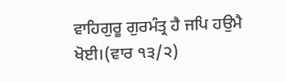ਵਾਹਿਗੁਰੂ ਗੁਰਮੰਤ੍ਰ ਹੈ ਜਪਿ ਹਉਮੈ ਖੋਈ।(ਵਾਰ ੧੩/੨)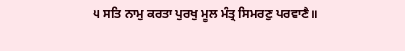੫ ਸਤਿ ਨਾਮੁ ਕਰਤਾ ਪੁਰਖੁ ਮੂਲ ਮੰਤ੍ਰ ਸਿਮਰਣੁ ਪਰਵਾਣੈ॥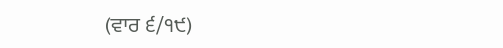(ਵਾਰ ੬/੧੯)